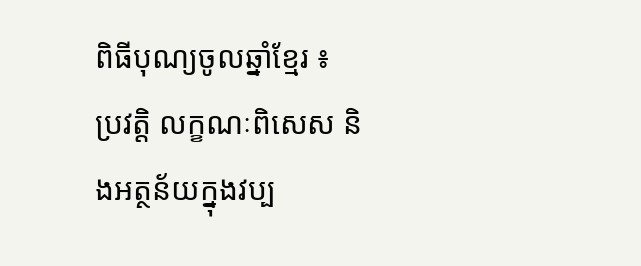ពិធីបុណ្យចូលឆ្នាំខ្មែរ ៖ ប្រវត្តិ លក្ខណៈពិសេស និងអត្ថន័យក្នុងវប្ប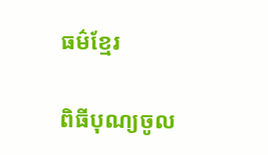ធម៌ខ្មែរ

ពិធីបុណ្យចូល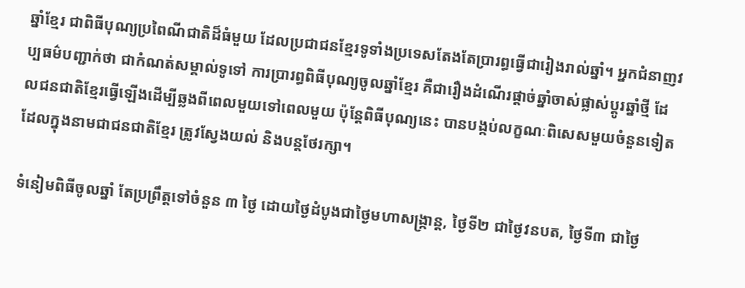ឆ្នាំខ្មែរ ជាពិធីបុណ្យប្រពៃណីជាតិដ៏ធំមួយ ដែលប្រជាជនខ្មែរទូទាំងប្រទេសតែងតែប្រារព្ធធ្វើជារៀងរាល់ឆ្នាំ។ អ្នកជំនាញវប្បធម៌បញ្ជាក់ថា ជាកំណត់សម្គាល់ទូទៅ ការប្រារព្ធពិធីបុណ្យចូលឆ្នាំខ្មែរ គឺជារឿងដំណើរផ្ដាច់ឆ្នាំចាស់ផ្លាស់ប្ដូរឆ្នាំថ្មី ដែលជនជាតិខ្មែរធ្វើឡើងដើម្បីឆ្លងពីពេលមួយទៅពេលមួយ ប៉ុន្តែពិធីបុណ្យនេះ បានបង្កប់លក្ខណៈពិសេសមួយចំនួនទៀត ដែលក្នុងនាមជាជនជាតិខ្មែរ ត្រូវស្វែងយល់ និងបន្តថែរក្សា។

ទំនៀមពិធីចូលឆ្នាំ តែប្រព្រឹត្តទៅចំនួន ៣ ថ្ងៃ ដោយថ្ងៃដំបូងជាថ្ងៃមហាសង្ក្រាន្ត, ថ្ងៃទី២ ជាថ្ងៃវនបត, ថ្ងៃទី៣ ជាថ្ងៃ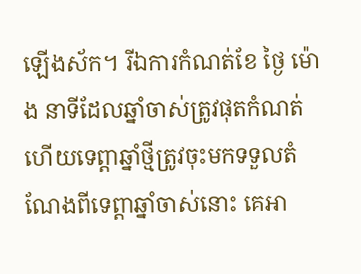ឡើងស័ក។ រីឯការកំណត់ខែ ថ្ងៃ ម៉ោង នាទីដែលឆ្នាំចាស់ត្រូវផុតកំណត់ ហើយទេព្តាឆ្នាំថ្មីត្រូវចុះមកទទួលតំណែងពីទេព្តាឆ្នាំចាស់នោះ គេអា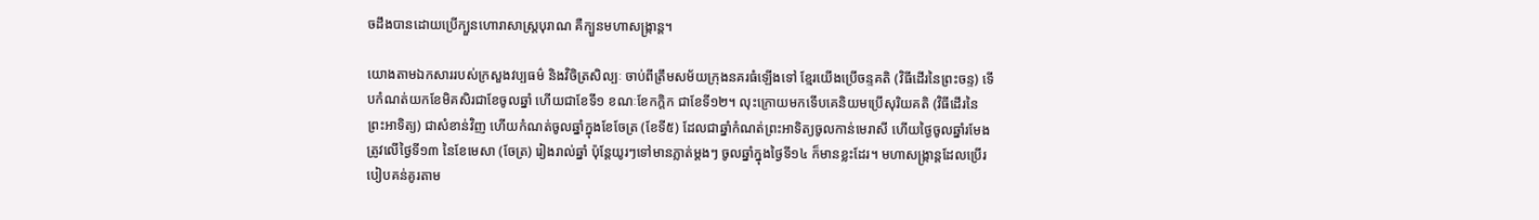ចដឹងបានដោយប្រើក្បួនហោរាសាស្ត្របុរាណ គឺក្បួនមហាសង្ក្រាន្ត។

យោងតាមឯកសាររបស់ក្រសួងវប្បធម៌ និងវិចិត្រសិល្បៈ ចាប់ពីត្រឹមសម័យក្រុងនគរធំឡើងទៅ ខ្មែរយើងប្រើចន្ទគតិ (វិធីដើរនៃព្រះចន្ទ) ទើបកំណត់យកខែមិគសិរជាខែចូលឆ្នាំ ហើយជាខែទី១ ខណៈខែកក្តិក ជាខែទី១២។ លុះក្រោយមកទើបគេនិយមប្រើសុរិយគតិ (វិធីដើរនៃព្រះអាទិត្យ) ជាសំខាន់វិញ ហើយកំណត់ចូលឆ្នាំក្នុងខែចែត្រ (ខែទី៥) ដែលជាឆ្នាំកំណត់ព្រះអាទិត្យចូលកាន់មេរាសី ហើយថ្ងៃចូលឆ្នាំរមែងត្រូវលើថ្ងៃទី១៣ នៃខែមេសា (ចែត្រ) រៀងរាល់ឆ្នាំ ប៉ុន្តែយូរៗទៅមានភ្លាត់ម្តងៗ ចូលឆ្នាំក្នុងថ្ងៃទី១៤ ក៏មានខ្លះដែរ។ មហាសង្ក្រាន្តដែលប្រើរបៀបគន់គូរតាម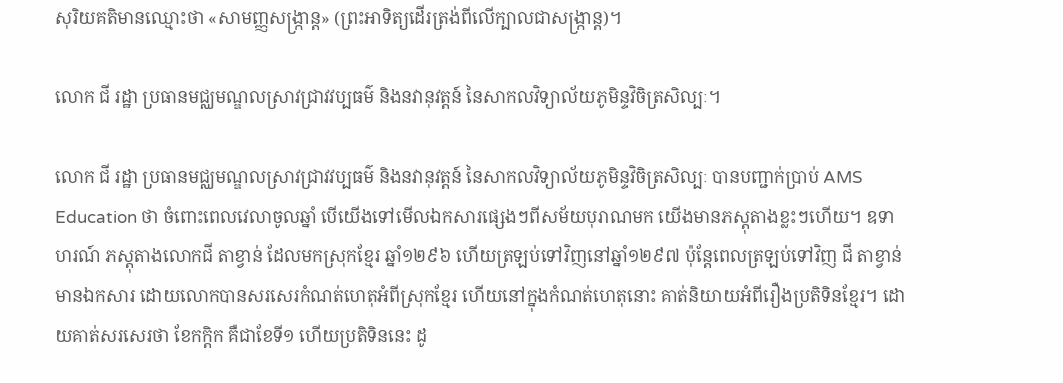សុរិយគតិមានឈ្មោះថា «សាមញ្ញសង្ក្រាន្ត» (ព្រះអាទិត្យដើរត្រង់ពីលើក្បាលជាសង្ក្រាន្ត)។

លោក ជី រដ្ឋា ប្រធានមជ្ឈមណ្ឌលស្រាវជ្រាវវប្បធម៌ និងនវានុវត្តន៍ នៃសាកលវិទ្យាល័យភូមិន្ទវិចិត្រសិល្បៈ។

លោក ជី រដ្ឋា ប្រធានមជ្ឈមណ្ឌលស្រាវជ្រាវវប្បធម៌ និងនវានុវត្តន៍ នៃសាកលវិទ្យាល័យភូមិន្ទវិចិត្រសិល្បៈ បានបញ្ជាក់ប្រាប់ AMS Education ថា ចំពោះពេលវេលាចូលឆ្នាំ បើយើងទៅមើលឯកសារផ្សេងៗពីសម័យបុរាណមក យើងមានភស្ដុតាងខ្លះៗហើយ។ ឧទាហរណ៍ ភស្តុតាងលោកជី តាខ្វាន់ ដែលមកស្រុកខ្មែរ ឆ្នាំ១២៩៦ ហើយត្រឡប់ទៅវិញនៅឆ្នាំ១២៩៧ ប៉ុន្តែពេលត្រឡប់ទៅវិញ ជី តាខ្វាន់ មានឯកសារ ដោយលោកបានសរសេរកំណត់ហេតុអំពីស្រុកខ្មែរ ហើយនៅក្នុងកំណត់ហេតុនោះ គាត់និយាយអំពីរឿងប្រតិទិនខ្មែរ។ ដោយគាត់សរសេរថា ខែកក្តិក គឺជាខែទី១ ហើយប្រតិទិននេះ ដូ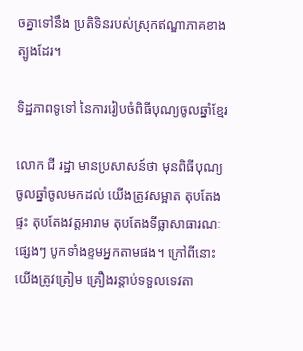ចគ្នាទៅនឹង ប្រតិទិនរបស់ស្រុកឥណ្ឌាភាគខាងត្បូងដែរ។

ទិដ្ឋភាពទូទៅ នៃការរៀបចំពិធីបុណ្យចូលឆ្នាំខ្មែរ

លោក ជី រដ្ឋា មានប្រសាសន៍ថា មុនពិធីបុណ្យចូលឆ្នាំចូលមកដល់ យើងត្រូវសម្អាត តុបតែងផ្ទះ តុបតែងវត្តអារាម តុបតែងទីធ្លាសាធារណៈផ្សេងៗ បូកទាំងខ្ទមអ្នកតាមផង។ ក្រៅពីនោះ យើងត្រូវត្រៀម គ្រឿងរន្តាប់ទទួលទេវតា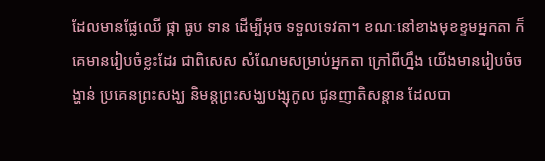ដែលមានផ្លែឈើ ផ្កា ធូប ទាន ដើម្បីអុច ទទួលទេវតា។ ខណៈនៅខាងមុខខ្ទមអ្នកតា ក៏គេមានរៀបចំខ្លះដែរ ជាពិសេស សំណែមសម្រាប់អ្នកតា ក្រៅពីហ្នឹង យើងមានរៀបចំចង្ហាន់ ប្រគេនព្រះសង្ឃ និមន្តព្រះសង្ឃបង្សុកូល ជូនញាតិសន្តាន ដែលបា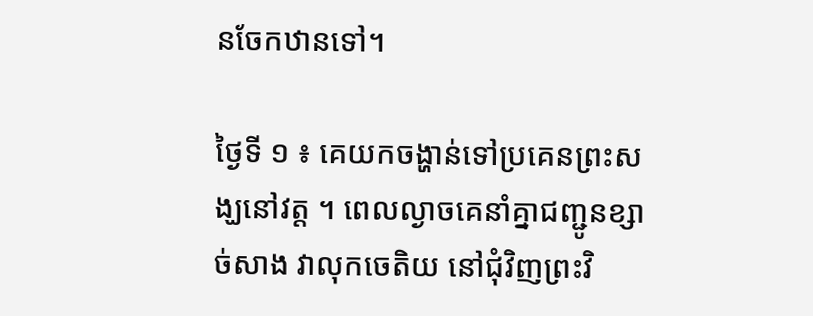នចែកឋានទៅ។

ថ្ងៃទី ១ ៖ គេយកចង្ហាន់ទៅប្រគេនព្រះសង្ឃនៅវត្ត ។ ពេលល្ងាចគេនាំគ្នាជញ្ជូនខ្សាច់សាង វាលុកចេតិយ នៅជុំវិញព្រះវិ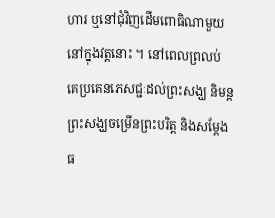ហារ ឬនៅជុំវិញដើមពោធិណាមួយនៅក្នុងវត្តនោះ ។ នៅពេលព្រលប់ គេប្រគេនភេសជ្ជៈដល់ព្រះសង្ឃ និមន្តព្រះសង្ឃចម្រើនព្រះបរិត្ត និងសម្តែងធ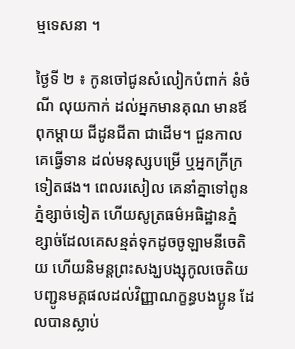ម្មទេសនា ។

ថ្ងៃទី ២ ៖ កូនចៅជូនសំលៀកបំពាក់ នំចំណី លុយកាក់ ដល់អ្នកមានគុណ មានឪពុកម្តាយ ជីដូនជីតា ជាដើម។ ជួនកាលគេធ្វើទាន ដល់មនុស្សបម្រើ ឬអ្នកក្រីក្រទៀតផង។ ពេលរសៀល គេនាំគ្នាទៅពូនភ្នំខ្សាច់ទៀត ហើយសូត្រធម៌អធិដ្ឋានភ្នំខ្សាច់ដែលគេសន្មត់ទុកដូចចូឡាមនីចេតិយ ហើយនិមន្តព្រះសង្ឃបង្សុកូលចេតិយបញ្ជូនមគ្គផលដល់វិញ្ញាណក្ខន្ធបងប្អូន ដែលបានស្លាប់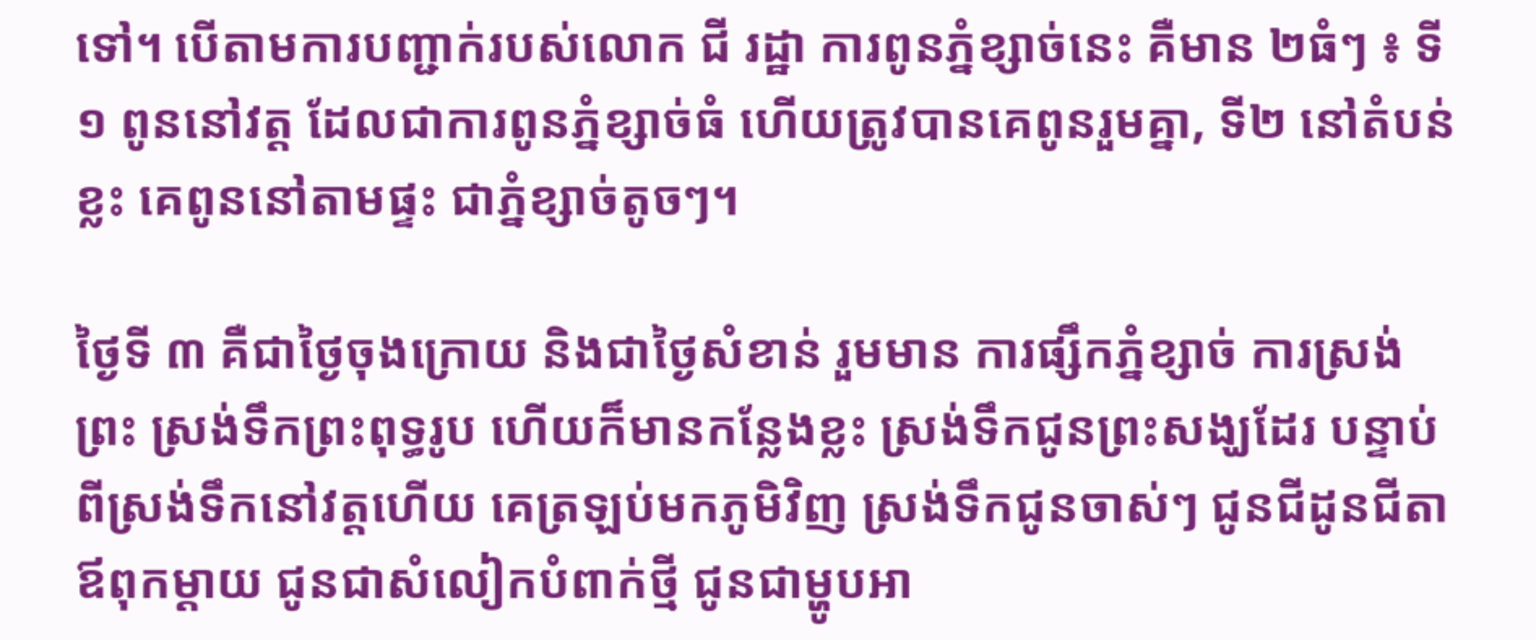ទៅ។ បើតាមការបញ្ជាក់របស់លោក ជី រដ្ឋា ការពូនភ្នំខ្សាច់នេះ គឺមាន ២ធំៗ ៖ ទី១ ពូននៅវត្ត ដែលជាការពូនភ្នំខ្សាច់ធំ ហើយត្រូវបានគេពូនរួមគ្នា, ទី២ នៅតំបន់ខ្លះ គេពូននៅតាមផ្ទះ ជាភ្នំខ្សាច់តូចៗ។

ថ្ងៃទី ៣ គឺជាថ្ងៃចុងក្រោយ និងជាថ្ងៃសំខាន់ រួមមាន ការផ្សឹកភ្នំខ្សាច់ ការស្រង់ព្រះ ស្រង់ទឹកព្រះពុទ្ធរូប ហើយក៏មានកន្លែងខ្លះ ស្រង់ទឹកជូនព្រះសង្ឃដែរ បន្ទាប់ពីស្រង់ទឹកនៅវត្តហើយ គេត្រឡប់មកភូមិវិញ ស្រង់ទឹកជូនចាស់ៗ ជូនជីដូនជីតា ឪពុកម្ដាយ ជូនជាសំលៀកបំពាក់ថ្មី ជូនជាម្ហូបអា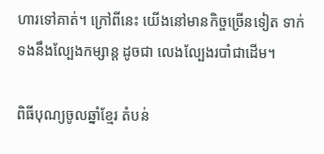ហារទៅគាត់។ ក្រៅពីនេះ យើងនៅមានកិច្ចច្រើនទៀត ទាក់ទងនឹងល្បែងកម្សាន្ត ដូចជា លេងល្បែងរបាំជាដើម។

ពិធីបុណ្យចូលឆ្នាំខ្មែរ តំបន់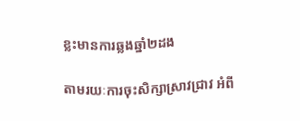ខ្លះមានការឆ្លងឆ្នាំ២ដង

តាមរយៈការចុះសិក្សាស្រាវជ្រាវ អំពី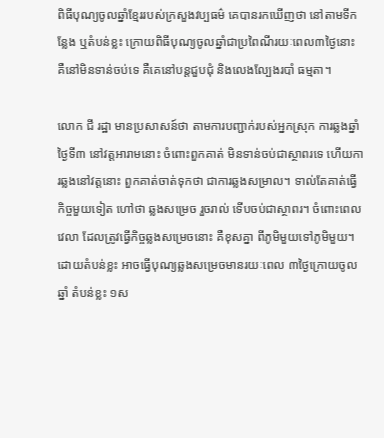ពិធីបុណ្យចូលឆ្នាំខ្មែររបស់ក្រសួងវប្បធម៌ គេបានរកឃើញថា នៅតាមទីកន្លែង ឬតំបន់ខ្លះ ក្រោយពិធីបុណ្យចូលឆ្នាំជាប្រពៃណីរយៈពេល៣ថ្ងៃនោះ គឺនៅមិនទាន់ចប់ទេ គឺគេនៅបន្តជួបជុំ និងលេងល្បែងរបាំ ធម្មតា។

លោក ជី រដ្ឋា មានប្រសាសន៍ថា តាមការបញ្ជាក់របស់អ្នកស្រុក ការឆ្លងឆ្នាំថ្ងៃទី៣ នៅវត្តអារាមនោះ ចំពោះពួកគាត់ មិនទាន់ចប់ជាស្ថាពរទេ ហើយការឆ្លងនៅវត្តនោះ ពួកគាត់ចាត់ទុកថា ជាការឆ្លងសម្រាល។ ទាល់តែគាត់ធ្វើកិច្ចមួយទៀត ហៅថា ឆ្លងសម្រេច រួចរាល់ ទើបចប់ជាស្ថាពរ។ ចំពោះពេលវេលា ដែលត្រូវធ្វើកិច្ចឆ្លងសម្រេចនោះ គឺខុសគ្នា ពីភូមិមួយទៅភូមិមួយ។ ដោយតំបន់ខ្លះ អាចធ្វើបុណ្យឆ្លងសម្រេចមានរយៈពេល ៣ថ្ងៃក្រោយចូលឆ្នាំ តំបន់ខ្លះ ១ស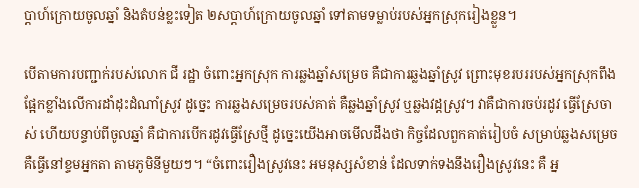ប្ដាហ៍ក្រោយចូលឆ្នាំ និងតំបន់ខ្លះទៀត ២សប្ដាហ៍ក្រោយចូលឆ្នាំ ទៅតាមទម្លាប់របស់អ្នកស្រុករៀងខ្លួន។

បើតាមការបញ្ជាក់របស់លោក ជី រដ្ឋា ចំពោះអ្នកស្រុក ការឆ្លងឆ្នាំសម្រេច គឺជាការឆ្លងឆ្នាំស្រូវ ព្រោះមុខរបររបស់អ្នកស្រុកពឹងផ្អែកខ្លាំងលើការដាំដុះដំណាំស្រូវ ដូច្នេះ ការឆ្លងសម្រេចរបស់គាត់ គឺឆ្លងឆ្នាំស្រូវ ឬឆ្លងវដ្តស្រូវ។ វាគឺជាការចប់រដូវ ធ្វើស្រែចាស់ ហើយបន្ទាប់ពីចូលឆ្នាំ គឺជាការបើករដូវធ្វើស្រែថ្មី ដូច្នេះយើងអាចមើលដឹងថា កិច្ចដែលពួកគាត់រៀបចំ សម្រាប់ឆ្លងសម្រេច គឺធ្វើនៅខ្ទមអ្នកតា តាមភូមិនីមួយៗ។ “ចំពោះរឿងស្រូវនេះ អមនុស្សសំខាន់ ដែលទាក់ទងនឹងរឿងស្រូវនេះ គឺ អ្ន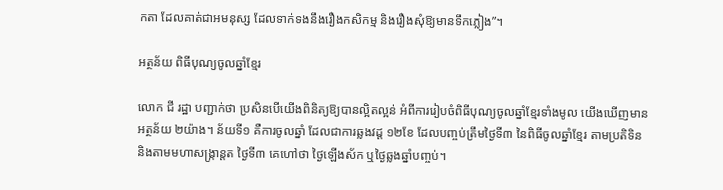កតា ដែលគាត់ជាអមនុស្ស ដែលទាក់ទងនឹងរឿងកសិកម្ម និងរឿងសុំឱ្យមានទឹកភ្លៀង”។

អត្ថន័យ ពិធីបុណ្យចូលឆ្នាំខ្មែរ

លោក ជី រដ្ឋា បញ្ជាក់ថា ប្រសិនបើយើងពិនិត្យឱ្យបានល្អិតល្អន់ អំពីការរៀបចំពិធីបុណ្យចូលឆ្នាំខ្មែរទាំងមូល យើងឃើញមានអត្ថន័យ ២យ៉ាង។ ន័យទី១ គឺការចូលឆ្នាំ ដែលជាការឆ្លងវដ្ត ១២ខែ ដែលបញ្ចប់ត្រឹមថ្ងៃទី៣ នៃពិធីចូលឆ្នាំខ្មែរ តាមប្រតិទិន និងតាមមហាសង្ក្រាន្តត ថ្ងៃទី៣ គេហៅថា ថ្ងៃឡើងស័ក ឬថ្ងៃឆ្លងឆ្នាំបញ្ចប់។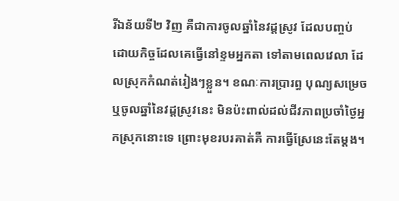រីឯន័យទី២ វិញ គឺជាការចូលឆ្នាំនៃវដ្តស្រូវ ដែលបញ្ចប់ ដោយកិច្ចដែលគេធ្វើនៅខ្ទមអ្នកតា ទៅតាមពេលវេលា ដែលស្រុកកំណត់រៀងៗខ្លួន។ ខណៈការប្រារព្ធ បុណ្យសម្រេច ឬចូលឆ្នាំនៃវដ្តស្រូវនេះ មិនប៉ះពាល់ដល់ជីវភាពប្រចាំថ្ងៃអ្នកស្រុកនោះទេ ព្រោះមុខរបរគាត់គឺ ការធ្វើស្រែនេះតែម្ដង។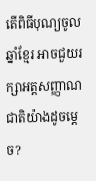តើពិធីបុណ្យចូលឆ្នាំខ្មែរ អាចជួយរក្សាអត្តសញ្ញាណជាតិយ៉ាងដូចម្តេច?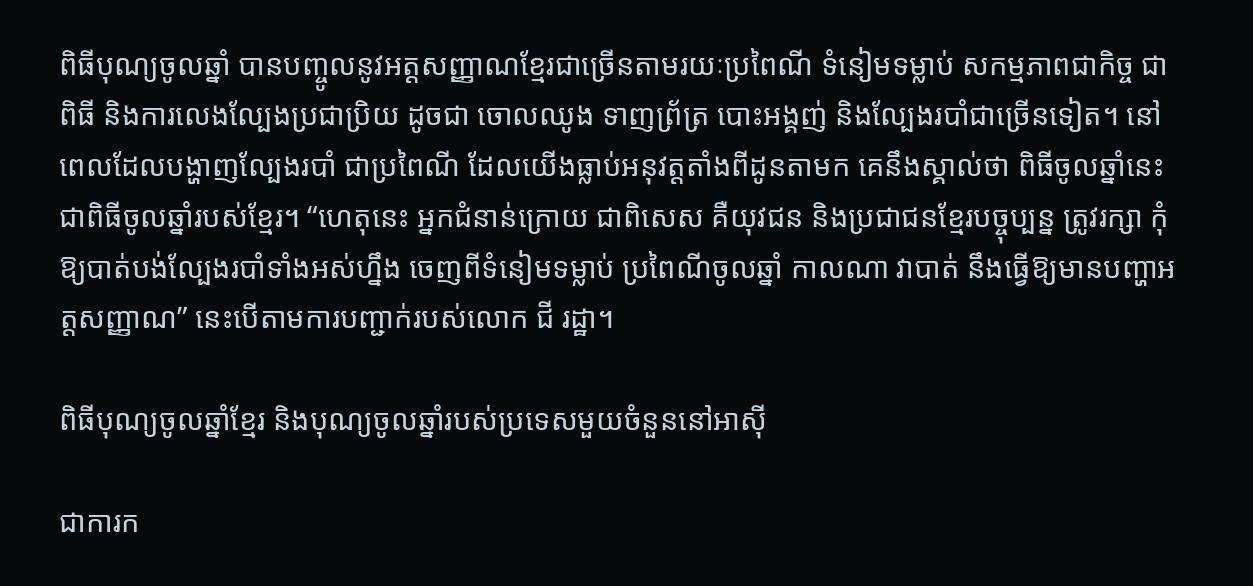ពិធីបុណ្យចូលឆ្នាំ បានបញ្ចូលនូវអត្តសញ្ញាណខ្មែរជាច្រើនតាមរយៈប្រពៃណី ទំនៀមទម្លាប់ សកម្មភាពជាកិច្ច ជាពិធី និងការលេងល្បែងប្រជាប្រិយ ដូចជា ចោលឈូង ទាញព្រ័ត្រ បោះអង្គញ់ និងល្បែងរបាំជាច្រើនទៀត។ នៅពេលដែលបង្ហាញល្បែងរបាំ ជាប្រពៃណី ដែលយើងធ្លាប់អនុវត្តតាំងពីដូនតាមក គេនឹងស្គាល់ថា ពិធីចូលឆ្នាំនេះ ជាពិធីចូលឆ្នាំរបស់ខ្មែរ។ “ហេតុនេះ អ្នកជំនាន់ក្រោយ ជាពិសេស គឺយុវជន និងប្រជាជនខ្មែរបច្ចុប្បន្ន ត្រូវរក្សា កុំឱ្យបាត់បង់ល្បែងរបាំទាំងអស់ហ្នឹង ចេញពីទំនៀមទម្លាប់ ប្រពៃណីចូលឆ្នាំ កាលណា វាបាត់ នឹងធ្វើឱ្យមានបញ្ហាអត្តសញ្ញាណ” នេះបើតាមការបញ្ជាក់របស់លោក ជី រដ្ឋា។

ពិធីបុណ្យចូលឆ្នាំខ្មែរ និងបុណ្យចូលឆ្នាំរបស់ប្រទេសមួយចំនួននៅអាស៊ី

ជាការក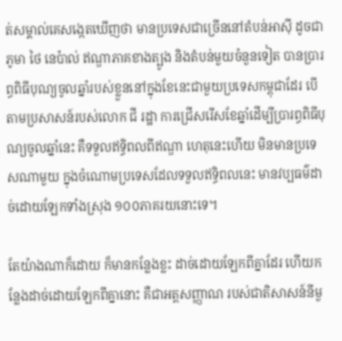ត់សម្គាល់គេសង្កេតឃើញថា មានប្រទេសជាច្រើននៅតំបន់អាស៊ី ដូចជាភូមា ថៃ នេប៉ាល់ ឥណ្ឌាភាគខាងត្បូង និងតំបន់មួយចំនួនទៀត បានប្រារព្ធពិធីបុណ្យចូលឆ្នាំរបស់ខ្លួននៅក្នុងខែនេះជាមួយប្រទេសកម្ពុជាដែរ បើតាមប្រសាសន៍របស់លោក ជី រដ្ឋា ការជ្រើសរើសខែឆ្នាំដើម្បីប្រារព្ធពិធីបុណ្យចូលឆ្នាំនេះ គឺទទួលឥទ្ធិពលពីឥណ្ឌា ហេតុនេះហើយ មិនមានប្រទេសណាមួយ ក្នុងចំណោមប្រទេសដែលទទួលឥទ្ធិពលនេះ មានវប្បធម៌ដាច់ដោយឡែកទាំងស្រុង ១០០ភាគរយនោះទេ។

តែយ៉ាងណាក៏ដោយ ក៏មានកន្លែងខ្លះ ដាច់ដោយឡែកពីគ្នាដែរ ហើយកន្លែងដាច់ដោយឡែកពីគ្នានោះ គឺជាអត្តសញ្ញាណ របស់ជាតិសាសន៍នីមួ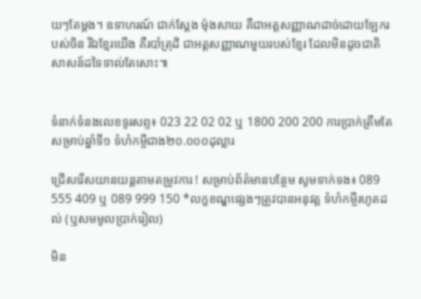យៗតែម្ដង។ ឧទាហរណ៍ ជាក់ស្ដែង ម៉ុងសាយ គឺជាអត្តសញ្ញាណដាច់ដោយឡែករបស់ចិន រីឯខ្មែរយើង គឺរបាំត្រុដិ ជាអត្តសញ្ញាណមួយរបស់ខ្មែរ ដែលមិនដូចជាតិសាសន៍ដទៃទាល់តែសោះ៕


ទំនាក់ទំនងលេខទូរសព្ទ៖ 023 22 02 02 ឬ 1800 200 200 ការប្រាក់ត្រឹមតែ សម្រាប់ឆ្នាំទី១ ទំហំកម្ចីជាង២០.០០០ដុល្លារ

ជ្រើសរើសយានយន្ដតាមតម្រូវការ ! សម្រាប់ព័ត៌មានបន្ថែម សូមទាក់ទង៖ 089 555 409 ឬ 089 999 150 *លក្ខខណ្ឌផ្សេងៗត្រូវបានអនុវត្ត ទំហំកម្ចីរហូតដល់ (ឬសមមូលប្រាក់រៀល)

មិន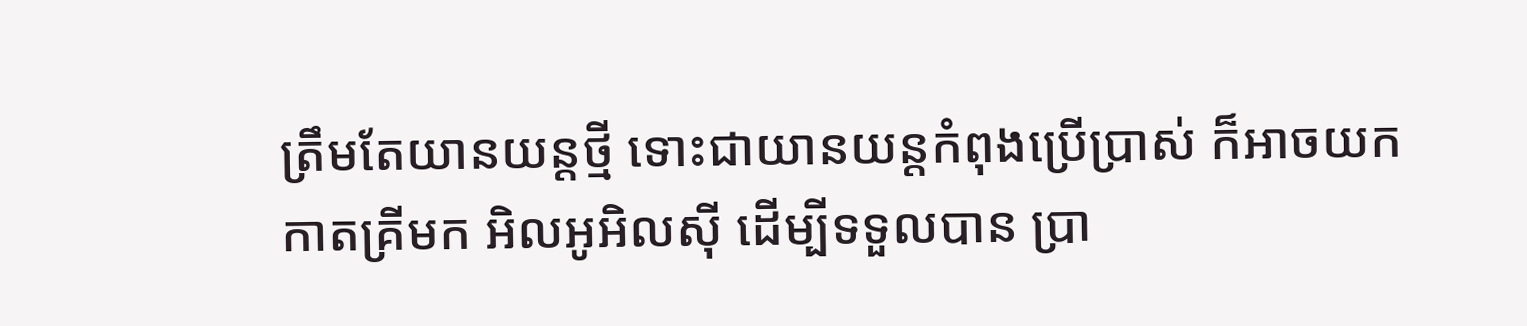ត្រឹមតែយានយន្តថ្មី ទោះជាយានយន្តកំពុងប្រើប្រាស់ ក៏អាចយកកាតគ្រីមក អិលអូអិលស៊ី ដើម្បីទទួលបាន ប្រា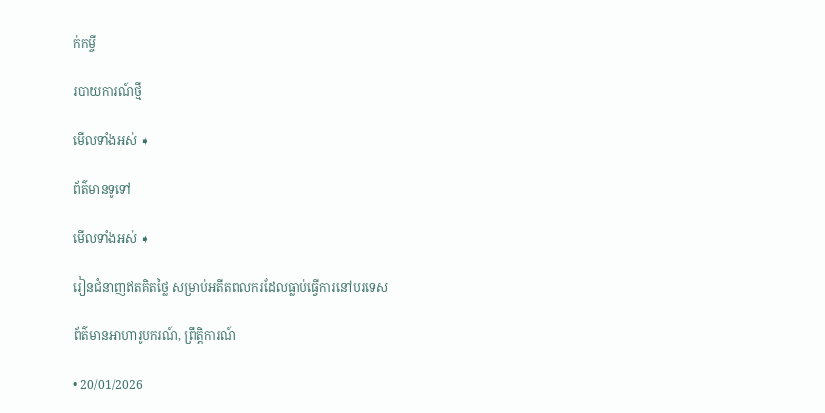ក់កម្ចី

របាយការណ៍ថ្មី

មើលទាំងអស់ ➧

ព័ត៌មានទូទៅ

មើលទាំងអស់ ➧

រៀនជំនាញឥតគិតថ្លៃ សម្រាប់អតីតពលករដែលធ្លាប់ធ្វើការនៅបរទេស

ព័ត៌មានអាហារូបករណ៍, ព្រឹត្តិការណ៍

• 20/01/2026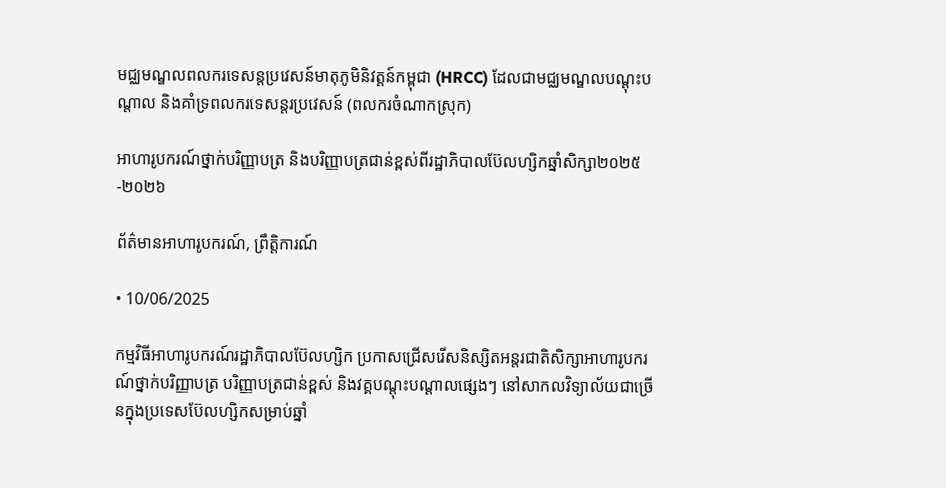មជ្ឈមណ្ឌលពលករទេសន្តប្រវេសន៍មាតុភូមិនិវត្តន៍កម្ពុជា (HRCC) ដែលជាមជ្ឈមណ្ឌលបណ្តុះបណ្តាល និងគាំទ្រពលករទេសន្តរប្រវេសន៍ (ពលករចំណាកស្រុក)

អាហារូបករណ៍ថ្នាក់បរិញ្ញាបត្រ និងបរិញ្ញាបត្រជាន់ខ្ពស់ពីរដ្ឋាភិបាលប៊ែលហ្សិកឆ្នាំសិក្សា២០២៥-២០២៦

ព័ត៌មានអាហារូបករណ៍, ព្រឹត្តិការណ៍

• 10/06/2025

កម្មវិធីអាហារូបករណ៍រដ្ឋាភិបាលប៊ែលហ្សិក ប្រកាសជ្រើសរើសនិស្សិតអន្តរជាតិសិក្សាអាហារូបករណ៍ថ្នាក់បរិញ្ញាបត្រ បរិញ្ញាបត្រជាន់ខ្ពស់ និងវគ្គបណ្ដុះបណ្ដាលផ្សេងៗ នៅសាកលវិទ្យាល័យជាច្រើនក្នុងប្រទេសប៊ែលហ្សិកសម្រាប់ឆ្នាំ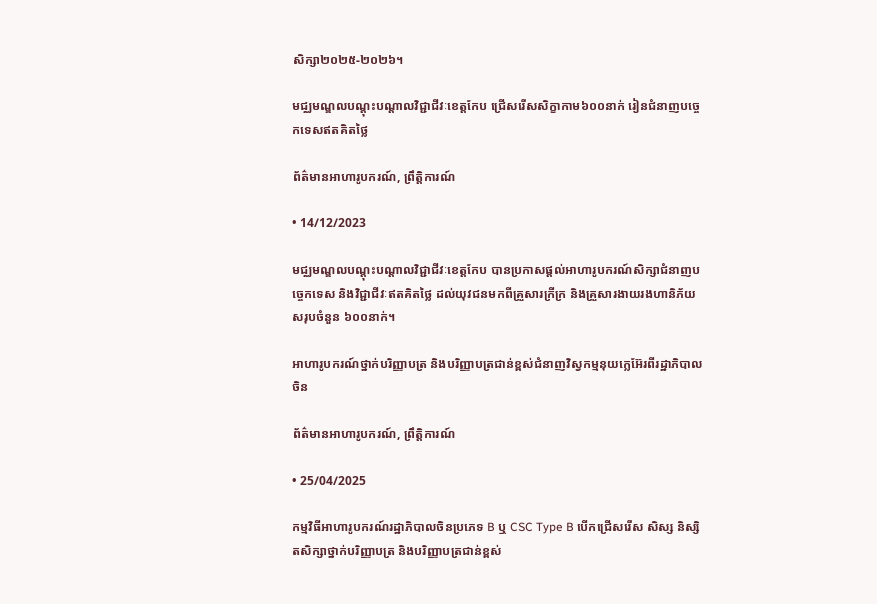សិក្សា២០២៥-២០២៦។

មជ្ឈមណ្ឌលបណ្តុះបណ្តាលវិជ្ជាជីវៈខេត្តកែប ជ្រើសរើសសិក្ខាកាម៦០០នាក់ រៀនជំនាញបច្ចេកទេសឥតគិតថ្លៃ

ព័ត៌មានអាហារូបករណ៍, ព្រឹត្តិការណ៍

• 14/12/2023

មជ្ឈមណ្ឌលបណ្តុះបណ្តាលវិជ្ជាជីវៈខេត្តកែប បានប្រកាសផ្តល់អាហារូបករណ៍សិក្សាជំនាញបច្ចេកទេស និងវិជ្ជាជីវៈឥតគិតថ្លៃ ដល់យុវជនមកពីគ្រួសារក្រីក្រ និងគ្រួសារងាយរងហានិភ័យ សរុបចំនួន ៦០០នាក់។

អាហារូបករណ៍ថ្នាក់បរិញ្ញាបត្រ និងបរិញ្ញាបត្រជាន់ខ្ពស់ជំនាញវិស្វកម្មនុយក្លេអ៊ែរពីរដ្ឋាភិបាលចិន

ព័ត៌មានអាហារូបករណ៍, ព្រឹត្តិការណ៍

• 25/04/2025

កម្មវិធីអាហារូបករណ៍រដ្ឋាភិបាលចិនប្រភេទ B ឬ CSC Type B បើកជ្រើសរើស សិស្ស និស្សិតសិក្សាថ្នាក់បរិញ្ញាបត្រ និងបរិញ្ញាបត្រជាន់ខ្ពស់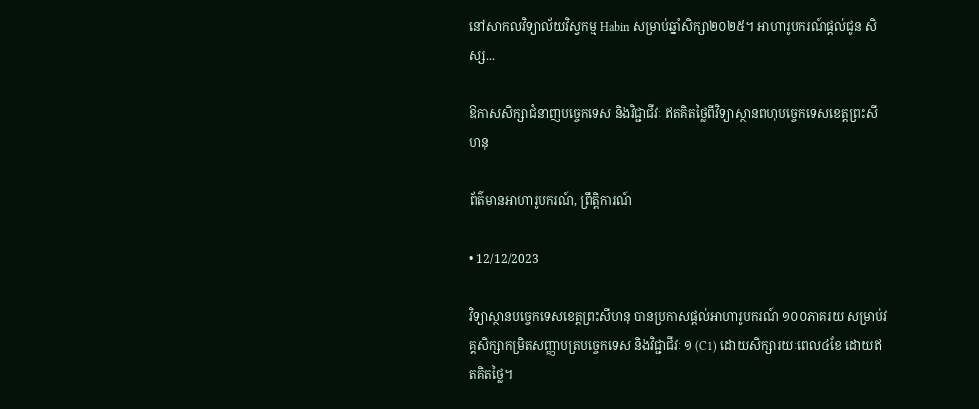នៅសាកលវិទ្យាល័យវិស្វកម្ម Habin សម្រាប់ឆ្នាំសិក្សា២០២៥។ អាហារូបករណ៍ផ្តល់ជូន សិស្ស...

ឱកាសសិក្សាជំនាញបច្ចេកទេស និងវិជ្ជាជីវៈ ឥតគិតថ្លៃពីវិទ្យាស្ថានពហុបច្ចេកទេសខេត្តព្រះសីហនុ

ព័ត៌មានអាហារូបករណ៍, ព្រឹត្តិការណ៍

• 12/12/2023

វិទ្យាស្ថានបច្ចេកទេសខេត្តព្រះសីហនុ បានប្រកាសផ្តល់អាហារូបករណ៍ ១០០ភាគរយ សម្រាប់វគ្គសិក្សាកម្រិតសញ្ញាបត្របច្ចេកទេស និងវិជ្ជាជីវៈ ១ (C1) ដោយសិក្សារយៈពេល៤ខែ ដោយឥតគិតថ្លៃ។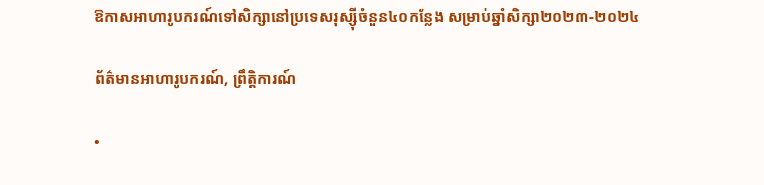ឱកាសអាហារូបករណ៍ទៅសិក្សានៅប្រទេសរុស្ស៊ីចំនួន៤០កន្លែង សម្រាប់ឆ្នាំសិក្សា២០២៣-២០២៤

ព័ត៌មានអាហារូបករណ៍, ព្រឹត្តិការណ៍

•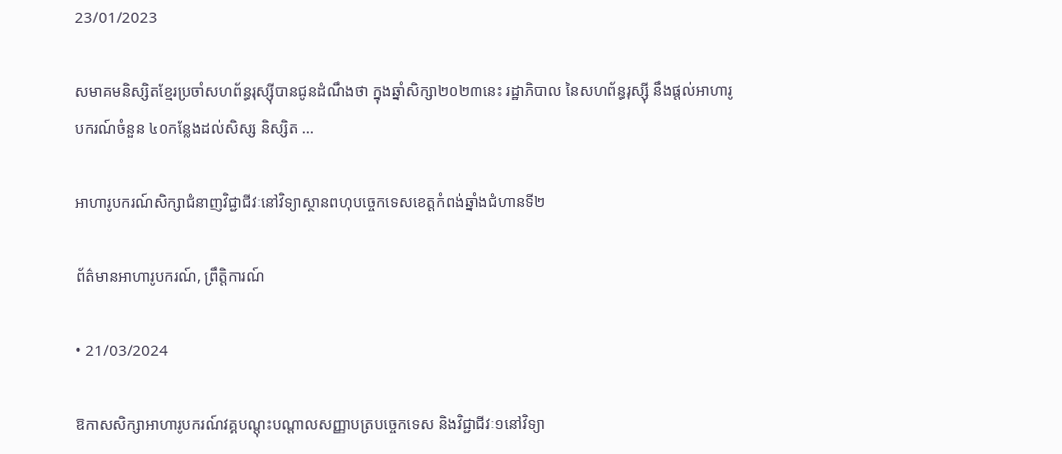23/01/2023

សមាគមនិស្សិតខ្មែរប្រចាំសហព័ន្ធរុស្ស៊ីបានជូនដំណឹងថា ក្នុងឆ្នាំសិក្សា២០២៣នេះ រដ្ឋាភិបាល នៃសហព័ន្ធរុស្ស៊ី នឹងផ្តល់អាហារូបករណ៍ចំនួន ៤០កន្លែងដល់សិស្ស និស្សិត ...

អាហារូបករណ៍សិក្សាជំនាញវិជ្ជាជីវៈនៅវិទ្យាស្ថានពហុបច្ចេកទេសខេត្តកំពង់ឆ្នាំងជំហានទី២

ព័ត៌មានអាហារូបករណ៍, ព្រឹត្តិការណ៍

• 21/03/2024

ឱកាសសិក្សាអាហារូបករណ៍វគ្គបណ្ដុះបណ្ដាលសញ្ញាបត្របច្ចេកទេស និងវិជ្ជាជីវៈ១នៅវិទ្យា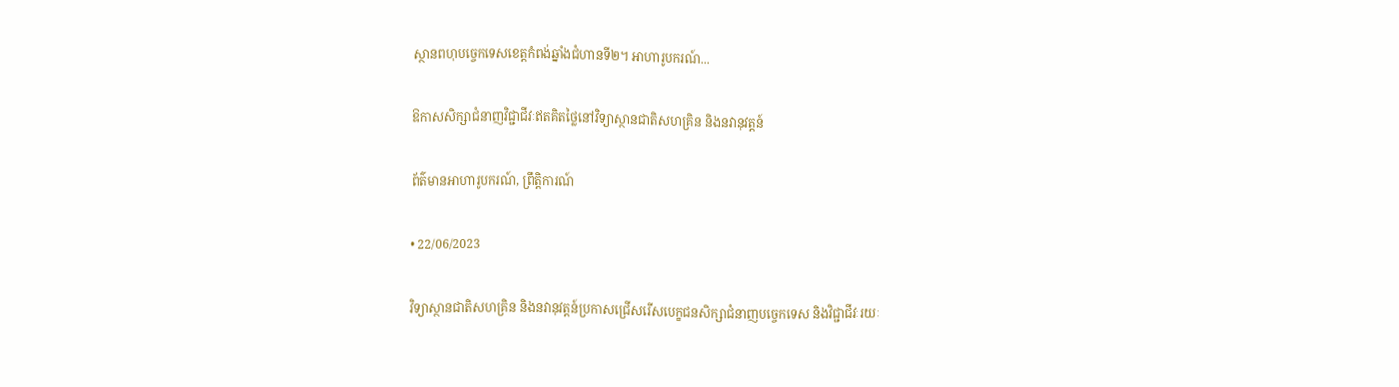ស្ថានពហុបច្ចេកទេសខេត្តកំពង់ឆ្នាំងជំហានទី២។ អាហារូបករណ៍...

ឱកាសសិក្សាជំនាញវិជ្ជាជីវៈឥតគិតថ្លៃនៅវិទ្យាស្ថានជាតិសហគ្រិន និងនវានុវត្តន៍

ព័ត៌មានអាហារូបករណ៍, ព្រឹត្តិការណ៍

• 22/06/2023

វិទ្យាស្ថានជាតិសហគ្រិន និងនវានុវត្តន៍ប្រកាសជ្រើសរើសបេក្ខជនសិក្សាជំនាញបច្ចេកទេស និងវិជ្ជាជីវៈរយៈ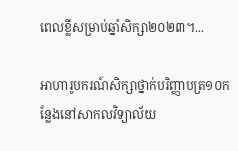ពេលខ្លីសម្រាប់ឆ្នាំសិក្សា២០២៣។...

អាហារូបករណ៍សិក្សាថ្នាក់បរិញ្ញាបត្រ១០កន្លែងនៅសាកលវិទ្យាល័យ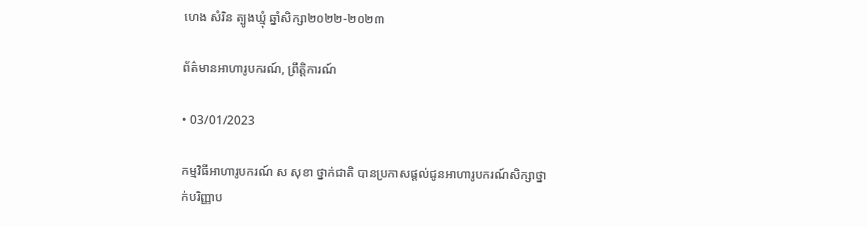ហេង សំរិន ត្បូងឃ្មុំ ឆ្នាំសិក្សា២០២២-២០២៣

ព័ត៌មានអាហារូបករណ៍, ព្រឹត្តិការណ៍

• 03/01/2023

កម្មវិធីអាហារូបករណ៍ ស សុខា ថ្នាក់ជាតិ បានប្រកាសផ្ដល់ជូនអាហារូបករណ៍សិក្សាថ្នាក់បរិញ្ញាប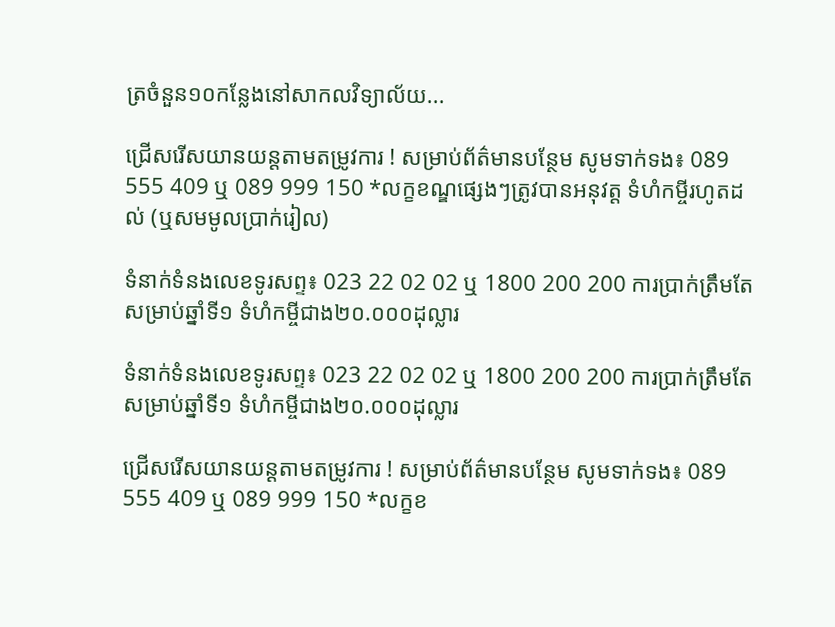ត្រចំនួន១០កន្លែងនៅសាកលវិទ្យាល័យ...

ជ្រើសរើសយានយន្ដតាមតម្រូវការ ! សម្រាប់ព័ត៌មានបន្ថែម សូមទាក់ទង៖ 089 555 409 ឬ 089 999 150 *លក្ខខណ្ឌផ្សេងៗត្រូវបានអនុវត្ត ទំហំកម្ចីរហូតដល់ (ឬសមមូលប្រាក់រៀល)

ទំនាក់ទំនងលេខទូរសព្ទ៖ 023 22 02 02 ឬ 1800 200 200 ការប្រាក់ត្រឹមតែ សម្រាប់ឆ្នាំទី១ ទំហំកម្ចីជាង២០.០០០ដុល្លារ

ទំនាក់ទំនងលេខទូរសព្ទ៖ 023 22 02 02 ឬ 1800 200 200 ការប្រាក់ត្រឹមតែ សម្រាប់ឆ្នាំទី១ ទំហំកម្ចីជាង២០.០០០ដុល្លារ

ជ្រើសរើសយានយន្ដតាមតម្រូវការ ! សម្រាប់ព័ត៌មានបន្ថែម សូមទាក់ទង៖ 089 555 409 ឬ 089 999 150 *លក្ខខ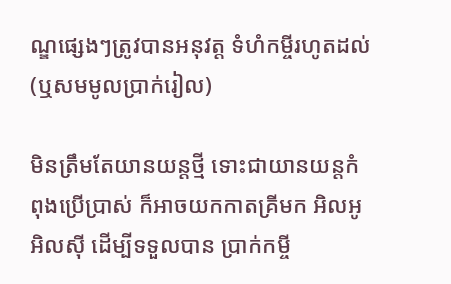ណ្ឌផ្សេងៗត្រូវបានអនុវត្ត ទំហំកម្ចីរហូតដល់ (ឬសមមូលប្រាក់រៀល)

មិនត្រឹមតែយានយន្តថ្មី ទោះជាយានយន្តកំពុងប្រើប្រាស់ ក៏អាចយកកាតគ្រីមក អិលអូអិលស៊ី ដើម្បីទទួលបាន ប្រាក់កម្ចី